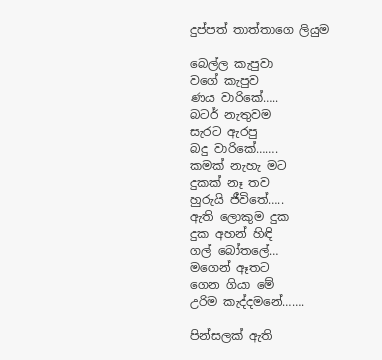දුප්පත් තාත්තාගෙ ලියුම

බෙල්ල කැපුවා
වගේ කැපුව
ණය වාරිකේ…..
බටර් නැතුවම
සැරට ඇරපු
බදු වාරිකේ…….
කමක් නැහැ මට
දුකක් නෑ තව
හුරුයි ජීවිතේ…..
ඇති ලොකුම දුක
දුක අහන් හිඳි
ගල් බෝතලේ…
මගෙන් ඈතට
ගෙන ගියා මේ
උරිම කැද්දමනේ…….

පින්සලක් ඇති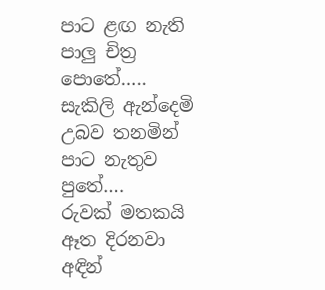පාට ළඟ නැති
පාලු චිත්‍ර පොතේ…..
සැකිලි ඇන්දෙමි
උබව තනමින්
පාට නැතුව පුතේ….
රුවක් මතකයි
ඈත දිරනවා
අඳින්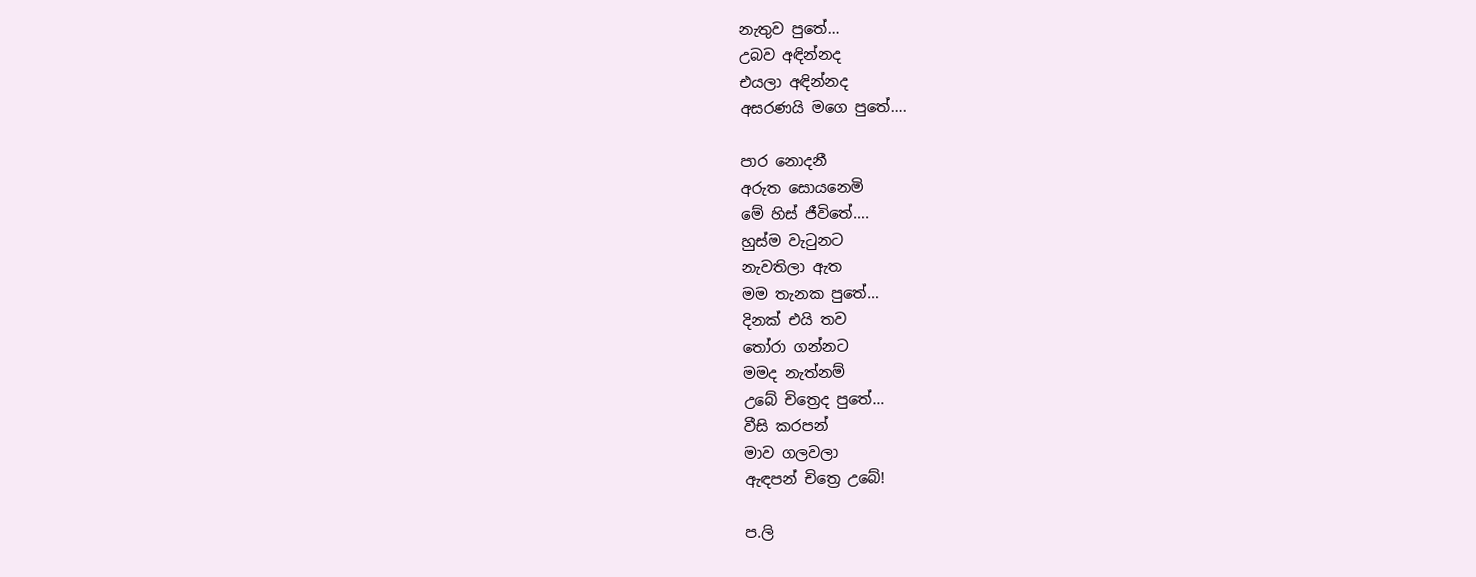නැතුව පුතේ…
උබව අඳින්නද
එයලා අඳින්නද
අසරණයි මගෙ පුතේ….

පාර නොදනී
අරුත සොයනෙමි
මේ හිස් ජීවිතේ….
හුස්ම වැටුනට
නැවතිලා ඇත
මම තැනක පුතේ…
දිනක් එයි තව
තෝරා ගන්නට
මමද නැත්නම්
උබේ චිත්‍රෙද පුතේ…
වීසි කරපන්
මාව ගලවලා
ඇඳපන් චිත්‍රෙ උබේ!

ප.ලි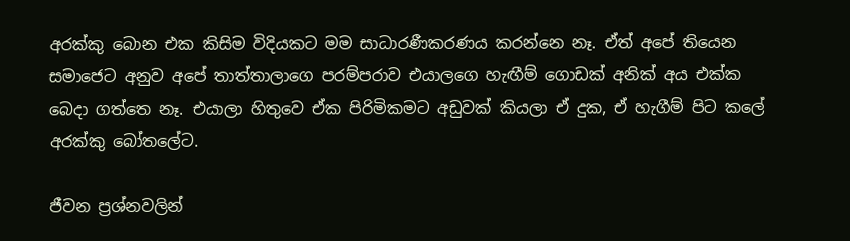අරක්කු බොන එක කිසිම විදියකට මම සාධාරණීකරණය කරන්නෙ නෑ. ඒත් අපේ තියෙන සමාජෙට අනුව අපේ තාත්තාලාගෙ පරම්පරාව එයාලගෙ හැඟීම් ගොඩක් අනික් අය එක්ක බෙදා ගත්තෙ නෑ. එයාලා හිතුවෙ ඒක පිරිමිකමට අඩුවක් කියලා ඒ දුක, ඒ හැගීම් පිට කලේ අරක්කු බෝතලේට.

ජීවන ප්‍රශ්නවලින්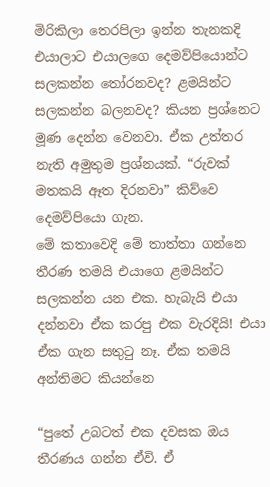මිරිකිලා තෙරපිලා ඉන්න තැනකදි එයාලාට එයාලගෙ දෙමව්පියොන්ට සලකන්න තෝරනවද? ළමයින්ට සලකන්න බලනවද? කියන ප්‍රශ්නෙට මූණ දෙන්න වෙනවා. ඒක උත්තර නැති අමුතුම ප්‍රශ්නයක්. “රුවක් මතකයි ඈත දිරනවා” කිව්වෙ දෙමව්පියො ගැන.
මේ කතාවෙදි මේ තාත්තා ගන්නෙ තීරණ තමයි එයාගෙ ළමයින්ට සලකන්න යන එක. හැබැයි එයා දන්නවා ඒක කරපු එක වැරදියි! එයා ඒක ගැන සතුටු නෑ. ඒක තමයි අන්තිමට කියන්නෙ

“පුතේ උබටත් එක දවසක ඔය තීරණය ගන්න ඒවි. ඒ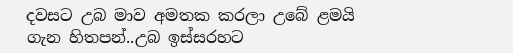දවසට උබ මාව අමතක කරලා උබේ ළමයි ගැන හිතපන්..උබ ඉස්සරහට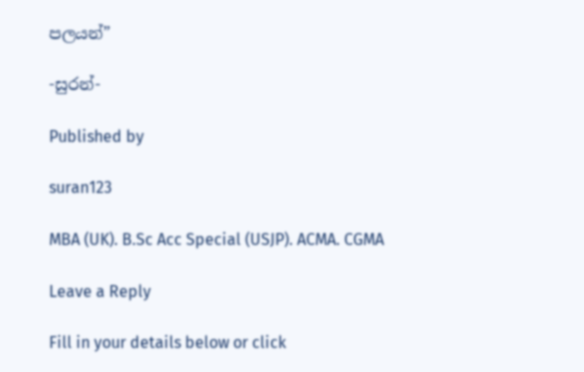පලයන්”

-සුරන්-

Published by

suran123

MBA (UK). B.Sc Acc Special (USJP). ACMA. CGMA

Leave a Reply

Fill in your details below or click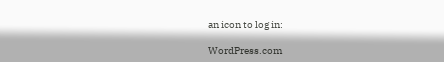an icon to log in:

WordPress.com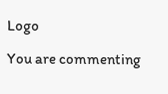Logo

You are commenting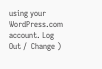using your WordPress.com account. Log Out /  Change )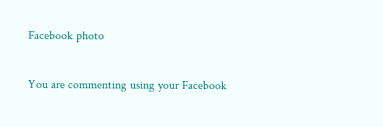Facebook photo

You are commenting using your Facebook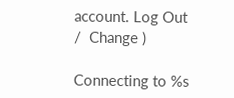account. Log Out /  Change )

Connecting to %s